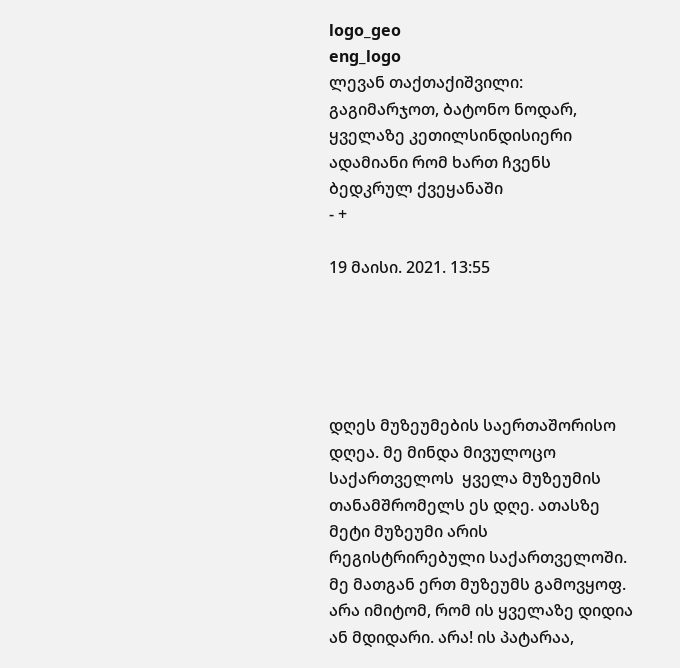logo_geo
eng_logo
ლევან თაქთაქიშვილი: გაგიმარჯოთ, ბატონო ნოდარ, ყველაზე კეთილსინდისიერი ადამიანი რომ ხართ ჩვენს ბედკრულ ქვეყანაში
- +

19 მაისი. 2021. 13:55





დღეს მუზეუმების საერთაშორისო დღეა. მე მინდა მივულოცო საქართველოს  ყველა მუზეუმის თანამშრომელს ეს დღე. ათასზე მეტი მუზეუმი არის რეგისტრირებული საქართველოში. მე მათგან ერთ მუზეუმს გამოვყოფ. არა იმიტომ, რომ ის ყველაზე დიდია ან მდიდარი. არა! ის პატარაა,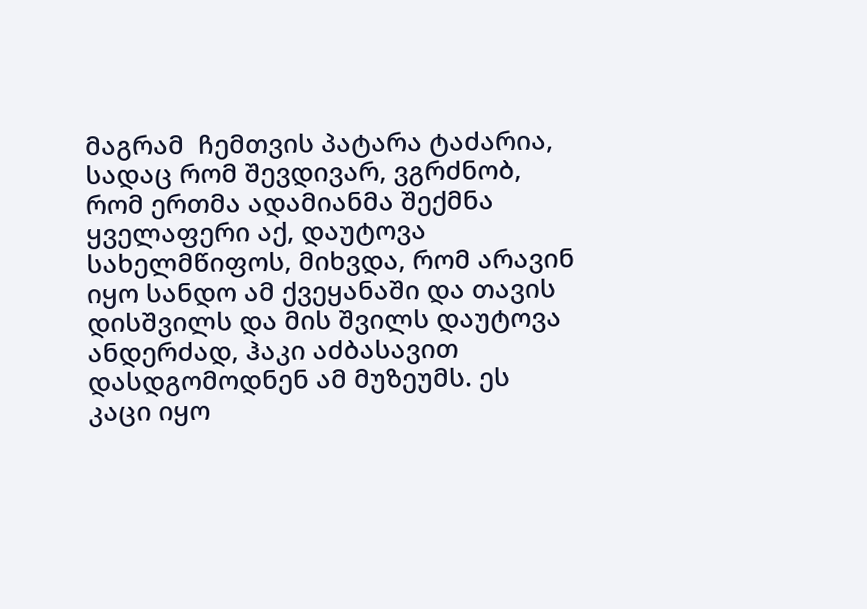მაგრამ  ჩემთვის პატარა ტაძარია, სადაც რომ შევდივარ, ვგრძნობ, რომ ერთმა ადამიანმა შექმნა ყველაფერი აქ, დაუტოვა სახელმწიფოს, მიხვდა, რომ არავინ იყო სანდო ამ ქვეყანაში და თავის  დისშვილს და მის შვილს დაუტოვა ანდერძად, ჰაკი აძბასავით დასდგომოდნენ ამ მუზეუმს. ეს კაცი იყო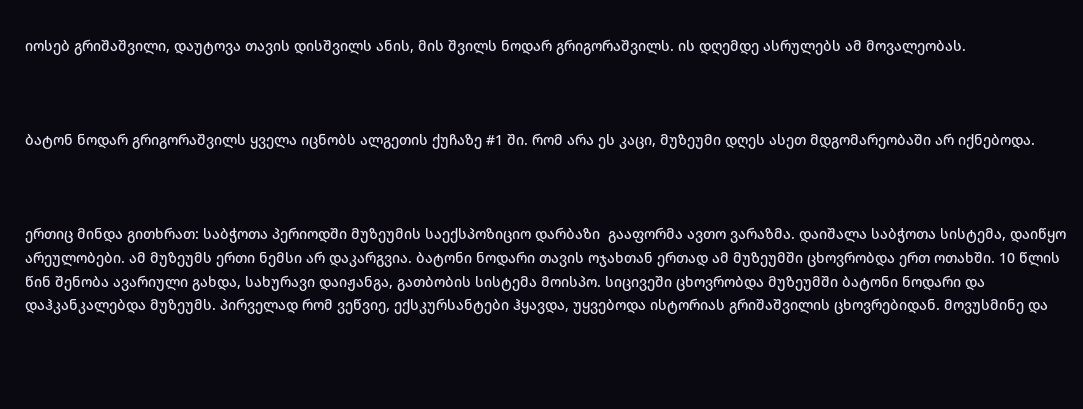იოსებ გრიშაშვილი, დაუტოვა თავის დისშვილს ანის, მის შვილს ნოდარ გრიგორაშვილს. ის დღემდე ასრულებს ამ მოვალეობას.



ბატონ ნოდარ გრიგორაშვილს ყველა იცნობს ალგეთის ქუჩაზე #1 ში. რომ არა ეს კაცი, მუზეუმი დღეს ასეთ მდგომარეობაში არ იქნებოდა.



ერთიც მინდა გითხრათ: საბჭოთა პერიოდში მუზეუმის საექსპოზიციო დარბაზი  გააფორმა ავთო ვარაზმა. დაიშალა საბჭოთა სისტემა, დაიწყო არეულობები. ამ მუზეუმს ერთი ნემსი არ დაკარგვია. ბატონი ნოდარი თავის ოჯახთან ერთად ამ მუზეუმში ცხოვრობდა ერთ ოთახში. 10 წლის წინ შენობა ავარიული გახდა, სახურავი დაიჟანგა, გათბობის სისტემა მოისპო. სიცივეში ცხოვრობდა მუზეუმში ბატონი ნოდარი და დაჰკანკალებდა მუზეუმს. პირველად რომ ვეწვიე, ექსკურსანტები ჰყავდა, უყვებოდა ისტორიას გრიშაშვილის ცხოვრებიდან. მოვუსმინე და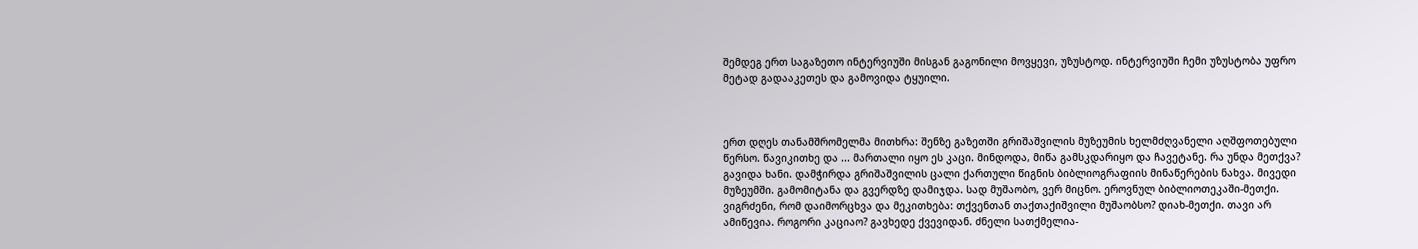შემდეგ ერთ საგაზეთო ინტერვიუში მისგან გაგონილი მოვყევი, უზუსტოდ. ინტერვიუში ჩემი უზუსტობა უფრო მეტად გადააკეთეს და გამოვიდა ტყუილი.



ერთ დღეს თანამშრომელმა მითხრა: შენზე გაზეთში გრიშაშვილის მუზეუმის ხელმძღვანელი აღშფოთებული წერსო. წავიკითხე და ... მართალი იყო ეს კაცი. მინდოდა, მიწა გამსკდარიყო და ჩავეტანე. რა უნდა მეთქვა? გავიდა ხანი. დამჭირდა გრიშაშვილის ცალი ქართული წიგნის ბიბლიოგრაფიის მინაწერების ნახვა. მივედი მუზეუმში. გამომიტანა და გვერდზე დამიჯდა. სად მუშაობო, ვერ მიცნო. ეროვნულ ბიბლიოთეკაში-მეთქი. ვიგრძენი, რომ დაიმორცხვა და მეკითხება: თქვენთან თაქთაქიშვილი მუშაობსო? დიახ-მეთქი. თავი არ ამიწევია. როგორი კაციაო? გავხედე ქვევიდან. ძნელი სათქმელია-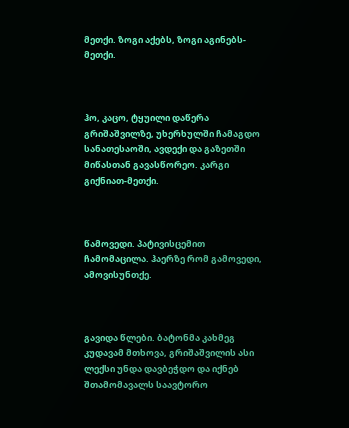მეთქი. ზოგი აქებს, ზოგი აგინებს-მეთქი.



ჰო, კაცო, ტყუილი დაწერა გრიშაშვილზე, უხერხულში ჩამაგდო სანათესაოში, ავდექი და გაზეთში მიწასთან გავასწორეო. კარგი გიქნიათ-მეთქი.



წამოვედი. პატივისცემით ჩამომაცილა. ჰაერზე რომ გამოვედი, ამოვისუნთქე.



გავიდა წლები. ბატონმა კახმეგ კუდავამ მთხოვა, გრიშაშვილის ასი ლექსი უნდა დავბეჭდო და იქნებ შთამომავალს საავტორო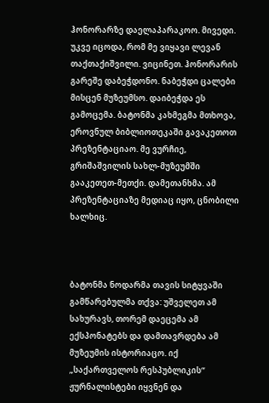ჰონორარზე დაელაპარაკოო. მივედი. უკვე იცოდა, რომ მე ვიყავი ლევან თაქთაქიშვილი. ვიცინეთ. ჰონორარის გარეშე დაბეჭდონო. ნაბეჭდი ცალები მისცენ მუზეუმსო. დაიბეჭდა ეს გამოცემა. ბატონმა კახმეგმა მთხოვა, ეროვნულ ბიბლიოთეკაში გავაკეთოთ პრეზენტაციაო. მე ვურჩიე, გრიშაშვილის სახლ-მუზეუმში გააკეთეთ-მეთქი. დამეთანხმა. ამ პრეზენტაციაზე მედიაც იყო, ცნობილი ხალხიც.



ბატონმა ნოდარმა თავის სიტყვაში გამწარებულმა თქვა: უშველეთ ამ სახურავს, თორემ დაეცემა ამ ექსპონატებს და დამთავრდება ამ მუზეუმის ისტორიაცო. იქ „საქართველოს რესპუბლიკის“ ჟურნალისტები იყვნენ და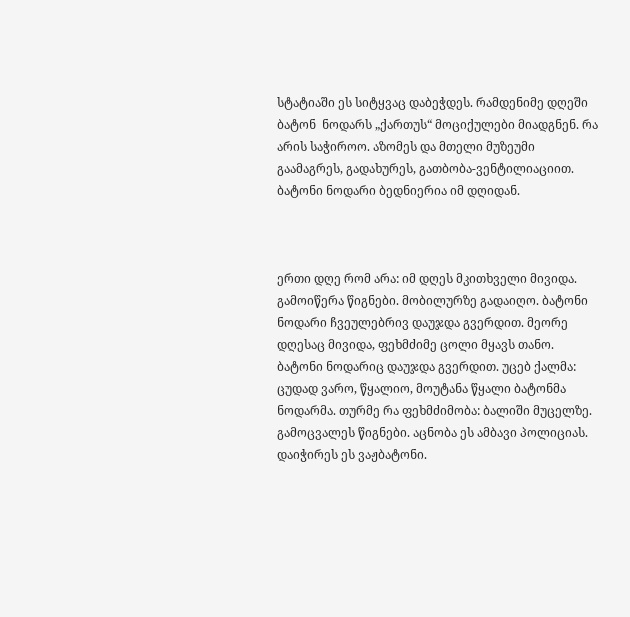სტატიაში ეს სიტყვაც დაბეჭდეს. რამდენიმე დღეში ბატონ  ნოდარს „ქართუს“ მოციქულები მიადგნენ. რა არის საჭიროო. აზომეს და მთელი მუზეუმი გაამაგრეს, გადახურეს, გათბობა-ვენტილიაციით. ბატონი ნოდარი ბედნიერია იმ დღიდან.



ერთი დღე რომ არა: იმ დღეს მკითხველი მივიდა. გამოიწერა წიგნები. მობილურზე გადაიღო. ბატონი ნოდარი ჩვეულებრივ დაუჯდა გვერდით. მეორე დღესაც მივიდა, ფეხმძიმე ცოლი მყავს თანო. ბატონი ნოდარიც დაუჯდა გვერდით. უცებ ქალმა: ცუდად ვარო, წყალიო, მოუტანა წყალი ბატონმა ნოდარმა. თურმე რა ფეხმძიმობა: ბალიში მუცელზე. გამოცვალეს წიგნები. აცნობა ეს ამბავი პოლიციას. დაიჭირეს ეს ვაჟბატონი.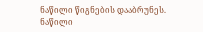ნაწილი წიგნების დააბრუნეს. ნაწილი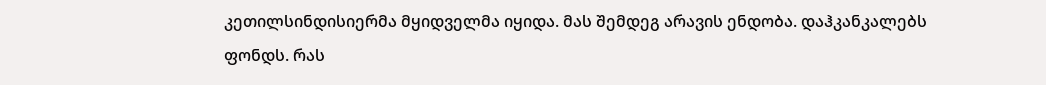კეთილსინდისიერმა მყიდველმა იყიდა. მას შემდეგ არავის ენდობა. დაჰკანკალებს ფონდს. რას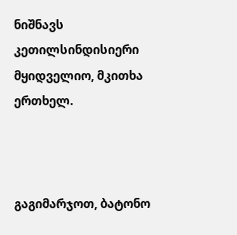ნიშნავს კეთილსინდისიერი მყიდველიო, მკითხა ერთხელ.



გაგიმარჯოთ, ბატონო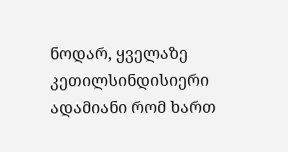ნოდარ, ყველაზე კეთილსინდისიერი ადამიანი რომ ხართ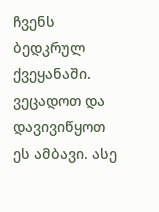ჩვენს ბედკრულ ქვეყანაში. ვეცადოთ და დავივიწყოთ  ეს ამბავი. ასე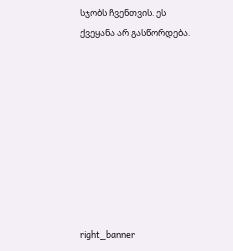სჯობს ჩვენთვის. ეს ქვეყანა არ გასწორდება.









right_banner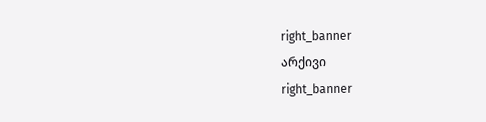right_banner
არქივი
right_banner